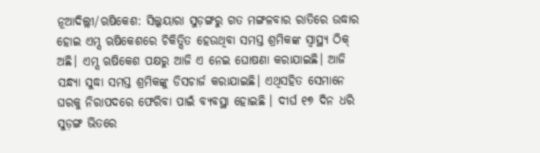ନୂଆଦିଲ୍ଲୀ/ଋଷିକେଶ: ସିଲ୍କୟାରା ସୁଡ଼ଙ୍ଗରୁ ଗତ ମଙ୍ଗଳବାର ରାତିରେ ଉଦ୍ଧାର ହୋଇ ଏମ୍ସ ଋଷିକେଶରେ ଚିକିତ୍ସିତ ହେଉଥିବା ସମସ୍ତ ଶ୍ରମିକଙ୍କ ସ୍ବାସ୍ଥ୍ୟ ଠିକ୍ ଅଛି। ଏମ୍ସ ଋଷିକେଶ ପକ୍ଷରୁ ଆଜି ଏ ନେଇ ଘୋଷଣା କରାଯାଇଛି। ଆଜି ସନ୍ଧ୍ୟା ସୁଦ୍ଧା ସମସ୍ତ ଶ୍ରମିକଙ୍କୁ ଡିସଚାର୍ଜ କରାଯାଇଛି। ଏଥିସହିତ ସେମାନେ ଘରକୁ ନିରାପଦରେ ଫେରିବା ପାଇଁ ବ୍ୟବସ୍ଥା ହୋଇଛି । ଦୀର୍ଘ ୧୭ ଦିନ ଧରି ସୁଡ଼ଙ୍ଗ ଭିତରେ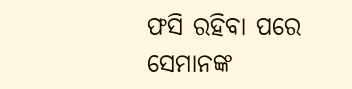ଫସି ରହିବା ପରେ ସେମାନଙ୍କ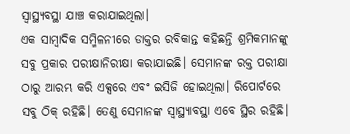ସ୍ବାସ୍ଥ୍ୟବସ୍ଥା ଯାଞ୍ଚ କରାଯାଇଥିଲା।
ଏକ ସାମ୍ବାଦିକ ସମ୍ମିଳନୀରେ ଡାକ୍ତର ରବିକାନ୍ତ କହିଛନ୍ତି ଶ୍ରମିକମାନଙ୍କୁ ସବୁ ପ୍ରକାର ପରୀକ୍ଷାନିରୀକ୍ଷା କରାଯାଇଛି। ସେମାନଙ୍କ ରକ୍ତ ପରୀକ୍ଷା ଠାରୁ ଆରମ୍ଭ କରି ଏକ୍ସରେ ଏବଂ ଇସିଜି ହୋଇଥିଲା। ରିପୋର୍ଟରେ ସବୁ ଠିକ୍ ରହିଛି। ତେଣୁ ସେମାନଙ୍କ ସ୍ବାସ୍ଥ୍ୟାବସ୍ଥା ଏବେ ସ୍ଥିର ରହିଛି।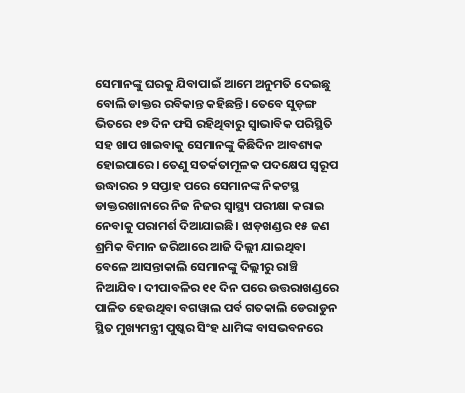ସେମାନଙ୍କୁ ଘରକୁ ଯିବାପାଇଁ ଆମେ ଅନୁମତି ଦେଇଛୁ ବୋଲି ଡାକ୍ତର ରବିକାନ୍ତ କହିଛନ୍ତି। ତେବେ ସୁଡ଼ଙ୍ଗ ଭିତରେ ୧୭ ଦିନ ଫସି ରହିଥିବାରୁ ସ୍ବାଭାବିକ ପରିସ୍ଥିତି ସହ ଖାପ ଖାଇବାକୁ ସେମାନଙ୍କୁ କିଛିଦିନ ଆବଶ୍ୟକ ହୋଇପାରେ। ତେଣୁ ସତର୍କତାମୂଳକ ପଦକ୍ଷେପ ସ୍ବରୂପ ଉଦ୍ଧାରର ୨ ସପ୍ତାହ ପରେ ସେମାନଙ୍କ ନିକଟସ୍ଥ ଡାକ୍ତରଖାନାରେ ନିଜ ନିଜର ସ୍ବାସ୍ଥ୍ୟ ପରୀକ୍ଷା କରାଇ ନେବାକୁ ପରାମର୍ଶ ଦିଆଯାଇଛି। ଝାଡ଼ଖଣ୍ଡର ୧୫ ଜଣ ଶ୍ରମିକ ବିମାନ ଜରିଆରେ ଆଜି ଦିଲ୍ଲୀ ଯାଇଥିବା ବେଳେ ଆସନ୍ତାକାଲି ସେମାନଙ୍କୁ ଦିଲ୍ଲୀରୁ ରାଞ୍ଚି ନିଆଯିବ। ଦୀପାବଳିର ୧୧ ଦିନ ପରେ ଉତ୍ତରାଖଣ୍ଡରେ ପାଳିତ ହେଉଥିବା ବଗୱାଲ ପର୍ବ ଗତକାଲି ଡେରାଡୁନ ସ୍ଥିତ ମୁଖ୍ୟମନ୍ତ୍ରୀ ପୁଷ୍କର ସିଂହ ଧାମିଙ୍କ ବାସଭବନରେ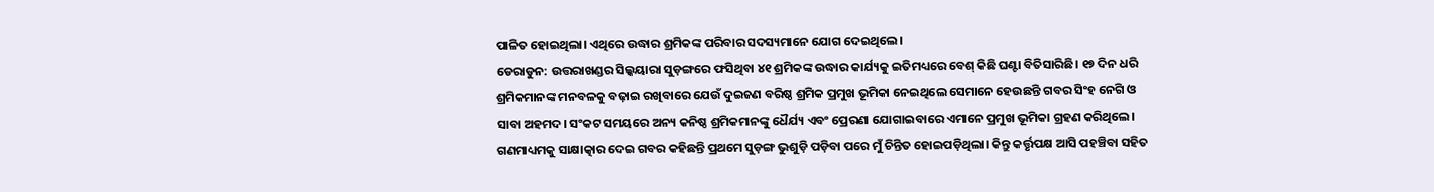ପାଳିତ ହୋଇଥିଲା। ଏଥିରେ ଉଦ୍ଧାର ଶ୍ରମିକଙ୍କ ପରିବାର ସଦସ୍ୟମାନେ ଯୋଗ ଦେଇଥିଲେ।
ଡେରାଡୁନ: ଉତ୍ତରାଖଣ୍ଡର ସିଲ୍କୟାରା ସୁଡ଼ଙ୍ଗରେ ଫସିଥିବା ୪୧ ଶ୍ରମିକଙ୍କ ଉଦ୍ଧାର କାର୍ଯ୍ୟକୁ ଇତିମଧ୍ୟରେ ବେଶ୍ କିଛି ଘଣ୍ଟା ବିତିସାରିଛି। ୧୭ ଦିନ ଧରି ଶ୍ରମିକମାନଙ୍କ ମନବଳକୁ ବଢ଼ାଇ ରଖିବାରେ ଯେଉଁ ଦୁଇଜଣ ବରିଷ୍ଠ ଶ୍ରମିକ ପ୍ରମୁଖ ଭୂମିକା ନେଇଥିଲେ ସେମାନେ ହେଉଛନ୍ତି ଗବର ସିଂହ ନେଗି ଓ ସାବା ଅହମଦ। ସଂକଟ ସମୟରେ ଅନ୍ୟ କନିଷ୍ଠ ଶ୍ରମିକମାନଙ୍କୁ ଧୈର୍ଯ୍ୟ ଏବଂ ପ୍ରେରଣା ଯୋଗାଇବାରେ ଏମାନେ ପ୍ରମୁଖ ଭୂମିକା ଗ୍ରହଣ କରିଥିଲେ। ଗଣମାଧ୍ୟମକୁ ସାକ୍ଷାତ୍କାର ଦେଇ ଗବର କହିଛନ୍ତି ପ୍ରଥମେ ସୁଡ଼ଙ୍ଗ ଭୁଶୁଡ଼ି ପଡ଼ିବା ପରେ ମୁଁ ଚିନ୍ତିତ ହୋଇପଡ଼ିଥିଲା। କିନ୍ତୁ କର୍ତ୍ତୃପକ୍ଷ ଆସି ପହଞ୍ଚିବା ସହିତ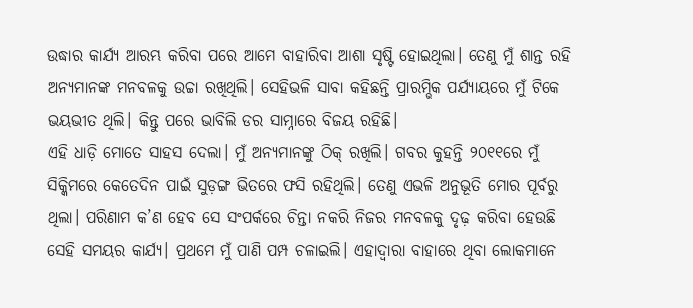ଉଦ୍ଧାର କାର୍ଯ୍ୟ ଆରମ୍ଭ କରିବା ପରେ ଆମେ ବାହାରିବା ଆଶା ସୃଷ୍ଟି ହୋଇଥିଲା। ତେଣୁ ମୁଁ ଶାନ୍ତ ରହି ଅନ୍ୟମାନଙ୍କ ମନବଳକୁ ଉଚ୍ଚା ରଖିଥିଲି। ସେହିଭଳି ସାବା କହିଛନ୍ତି ପ୍ରାରମ୍ଭିକ ପର୍ଯ୍ୟାୟରେ ମୁଁ ଟିକେ ଭୟଭୀତ ଥିଲି। କିନ୍ତୁ ପରେ ଭାବିଲି ଡର ସାମ୍ନାରେ ବିଜୟ ରହିଛି।
ଏହି ଧାଡ଼ି ମୋତେ ସାହସ ଦେଲା। ମୁଁ ଅନ୍ୟମାନଙ୍କୁ ଠିକ୍ ରଖିଲି। ଗବର କୁହନ୍ତି ୨୦୧୧ରେ ମୁଁ ସିକ୍କିମରେ କେତେଦିନ ପାଇଁ ସୁଡ଼ଙ୍ଗ ଭିତରେ ଫସି ରହିଥିଲି। ତେଣୁ ଏଭଳି ଅନୁଭୂତି ମୋର ପୂର୍ବରୁ ଥିଲା। ପରିଣାମ କ’ଣ ହେବ ସେ ସଂପର୍କରେ ଚିନ୍ତା ନକରି ନିଜର ମନବଳକୁ ଦୃଢ଼ କରିବା ହେଉଛି ସେହି ସମୟର କାର୍ଯ୍ୟ। ପ୍ରଥମେ ମୁଁ ପାଣି ପମ୍ପ ଚଳାଇଲି। ଏହାଦ୍ବାରା ବାହାରେ ଥିବା ଲୋକମାନେ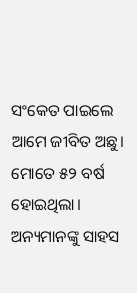ସଂକେତ ପାଇଲେ ଆମେ ଜୀବିତ ଅଛୁ। ମୋତେ ୫୨ ବର୍ଷ ହୋଇଥିଲା। ଅନ୍ୟମାନଙ୍କୁ ସାହସ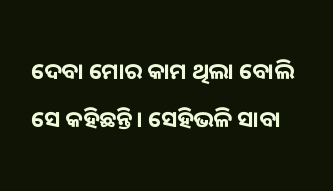ଦେବା ମୋର କାମ ଥିଲା ବୋଲି ସେ କହିଛନ୍ତି। ସେହିଭଳି ସାବା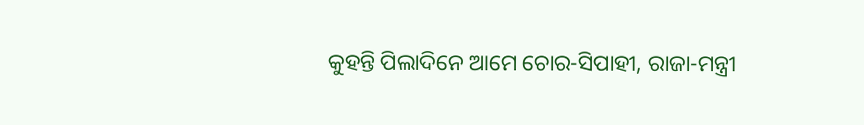କୁହନ୍ତି ପିଲାଦିନେ ଆମେ ଚୋର-ସିପାହୀ, ରାଜା-ମନ୍ତ୍ରୀ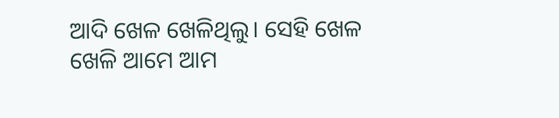ଆଦି ଖେଳ ଖେଳିଥିଲୁ। ସେହି ଖେଳ ଖେଳି ଆମେ ଆମ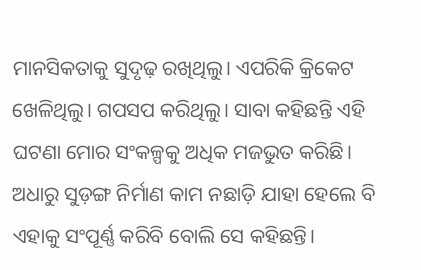ମାନସିକତାକୁ ସୁଦୃଢ଼ ରଖିଥିଲୁ। ଏପରିକି କ୍ରିକେଟ ଖେଳିଥିଲୁ। ଗପସପ କରିଥିଲୁ। ସାବା କହିଛନ୍ତି ଏହି ଘଟଣା ମୋର ସଂକଳ୍ପକୁ ଅଧିକ ମଜଭୁତ କରିଛି। ଅଧାରୁ ସୁଡ଼ଙ୍ଗ ନିର୍ମାଣ କାମ ନଛାଡ଼ି ଯାହା ହେଲେ ବି ଏହାକୁ ସଂପୂର୍ଣ୍ଣ କରିବି ବୋଲି ସେ କହିଛନ୍ତି।